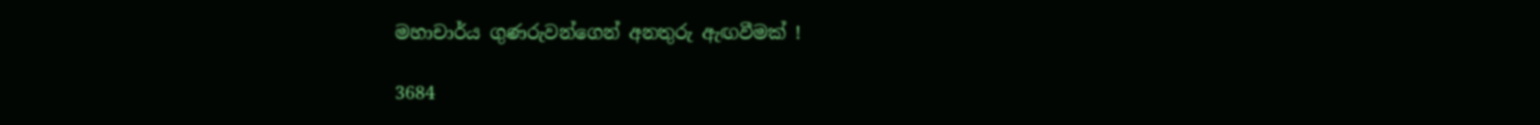මහාචාර්ය ගුණරුවන්ගෙන් අනතුරු ඇඟවීමක් !

3684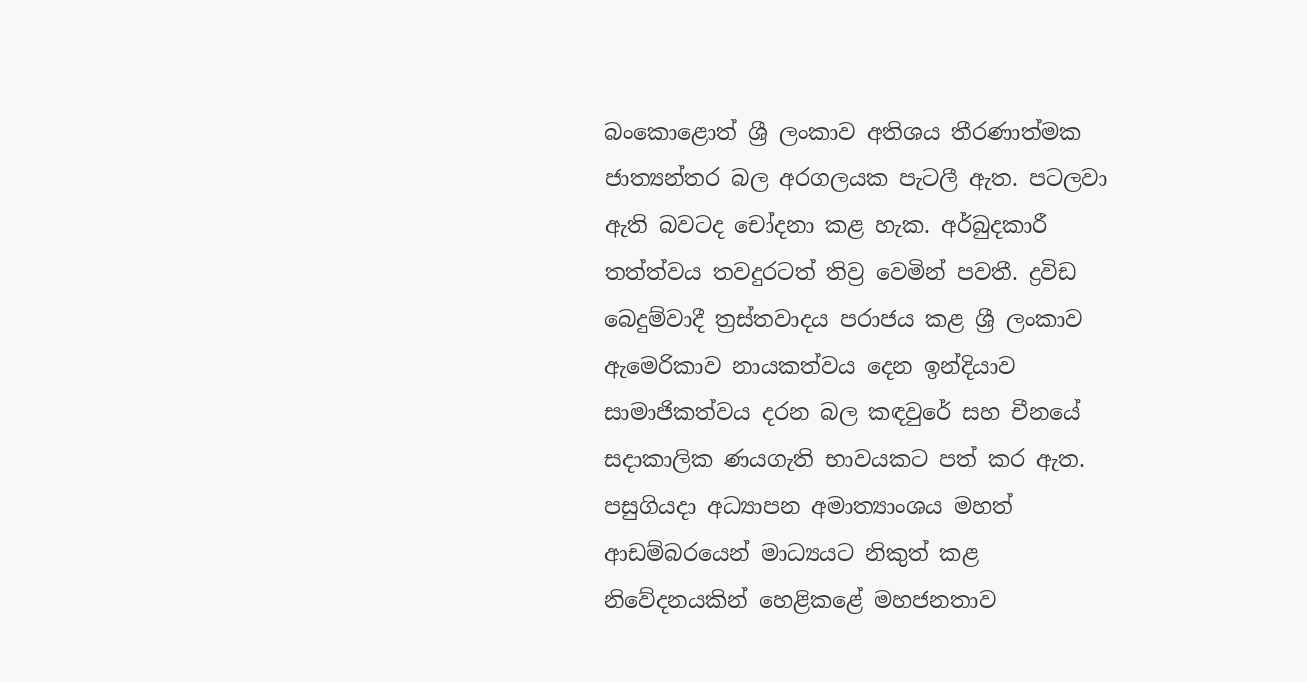බංකොළොත් ශ්‍රී ලංකාව අතිශය තීරණාත්මක ජාත්‍යන්තර බල අරගලයක පැටලී ඇත. පටලවා ඇති බවටද චෝදනා කළ හැක. අර්බුදකාරී තත්ත්වය තවදුරටත් තිව්‍ර වෙමින් පවතී. ද්‍රවිඩ බෙදුම්වාදී ත්‍රස්තවාදය පරාජය කළ ශ්‍රී ලංකාව ඇමෙරිකාව නායකත්වය දෙන ඉන්දියාව සාමාජිකත්වය දරන බල කඳවුරේ සහ චීනයේ සදාකාලික ණයගැති භාවයකට පත් කර ඇත. පසුගියදා අධ්‍යාපන අමාත්‍යාංශය මහත් ආඩම්බරයෙන් මාධ්‍යයට නිකුත් කළ නිවේදනයකින් හෙළිකළේ මහජනතාව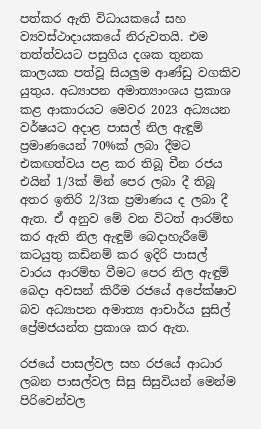පත්කර ඇති විධායකයේ සහ ව්‍යවස්ථාදායකයේ නිරුවතයි. එම තත්ත්වයට පසුගිය දශක තුනක කාලයක පත්වූ සියලුම ආණ්ඩු වගකිව යුතුය. අධ්‍යාපන අමාත්‍යාංශය ප්‍රකාශ කළ ආකාරයට මෙවර 2023 අධ්‍යයන වර්ෂයට අදාළ පාසල් නිල ඇඳුම් ප්‍රමාණයෙන් 70%ක් ලබා දීමට එකඟත්වය පළ කර තිබූ චීන රජය එයින් 1/3ක් මින් පෙර ලබා දී තිබූ අතර ඉතිරි 2/3ක ප්‍රමාණය ද ලබා දී ඇත. ඒ අනුව මේ වන විටත් ආරම්භ කර ඇති නිල ඇඳුම් බෙදාහැරීමේ කටයුතු කඩිනම් කර ඉදිරි පාසල් වාරය ආරම්භ වීමට පෙර නිල ඇඳුම් බෙදා අවසන් කිරීම රජයේ අපේක්ෂාව බව අධ්‍යාපන අමාත්‍ය ආචාර්ය සුසිල් ප්‍රේමජයන්ත ප්‍රකාශ කර ඇත.

රජයේ පාසල්වල සහ රජයේ ආධාර ලබන පාසල්වල සිසු සිසුවියන් මෙන්ම පිරිවෙන්වල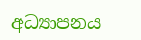අධ්‍යාපනය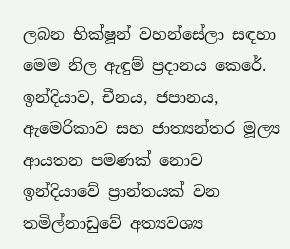ලබන භික්ෂූන් වහන්සේලා සඳහා මෙම නිල ඇඳුම් ප්‍රදානය කෙරේ. ඉන්දියාව, චීනය, ජපානය, ඇමෙරිකාව සහ ජාත්‍යන්තර මූල්‍ය ආයතන පමණක් නොව ඉන්දියාවේ ප්‍රාන්තයක් වන තමිල්නාඩුවේ අත්‍යවශ්‍ය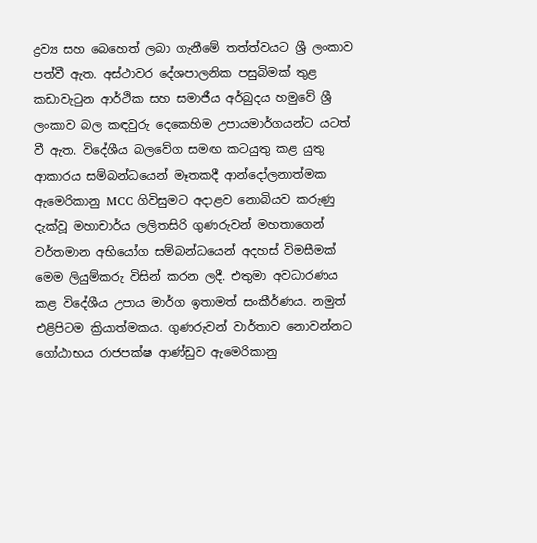ද්‍රව්‍ය සහ බෙහෙත් ලබා ගැනීමේ තත්ත්වයට ශ්‍රී ලංකාව පත්වී ඇත. අස්ථාවර දේශපාලනික පසුබිමක් තුළ කඩාවැටුන ආර්ථික සහ සමාජීය අර්බුදය හමුවේ ශ්‍රී ලංකාව බල කඳවුරු දෙකෙහිම උපායමාර්ගයන්ට යටත් වී ඇත. විදේශීය බලවේග සමඟ කටයුතු කළ යුතු ආකාරය සම්බන්ධයෙන් මෑතකදී ආන්දෝලනාත්මක ඇමෙරිකානු MCC ගිවිසුමට අදාළව නොබියව කරුණු දැක්වූ මහාචාර්ය ලලිතසිරි ගුණරුවන් මහතාගෙන් වර්තමාන අභියෝග සම්බන්ධයෙන් අදහස් විමසීමක් මෙම ලියුම්කරු විසින් කරන ලදී. එතුමා අවධාරණය කළ විදේශීය උපාය මාර්ග ඉතාමත් සංකීර්ණය. නමුත් එළිපිටම ක්‍රියාත්මකය. ගුණරුවන් වාර්තාව නොවන්නට ගෝඨාභය රාජපක්ෂ ආණ්ඩුව ඇමෙරිකානු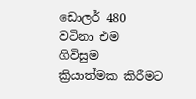ඩොලර් 480 වටිනා එම ගිවිසුම ක්‍රියාත්මක කිරීමට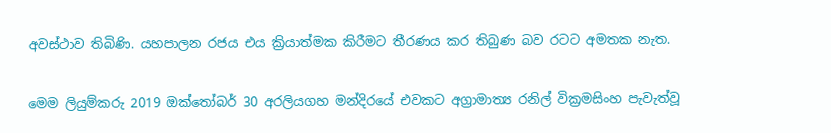අවස්ථාව තිබිණි. යහපාලන රජය එය ක්‍රියාත්මක කිරීමට තීරණය කර තිබුණ බව රටට අමතක නැත.

මෙම ලියුම්කරු 2019 ඔක්තෝබර් 30 අරලියගහ මන්දිරයේ එවකට අග්‍රාමාත්‍ය රනිල් වික්‍රමසිංහ පැවැත්වූ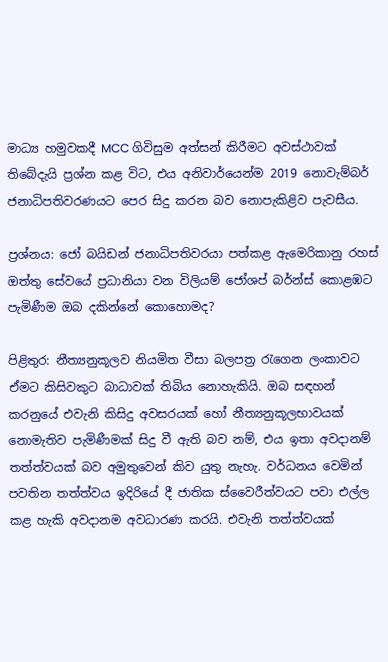මාධ්‍ය හමුවකදී MCC ගිවිසුම අත්සන් කිරීමට අවස්ථාවක් තිබේදැයි ප්‍රශ්න කළ විට, එය අනිවාර්යෙන්ම 2019 නොවැම්බර් ජනාධිපතිවරණයට පෙර සිදු කරන බව නොපැකිළිව පැවසීය.

ප්‍රශ්නය: ජෝ බයිඩන් ජනාධිපතිවරයා පත්කළ ඇමෙරිකානු රහස් ඔත්තු සේවයේ ප්‍රධානියා වන විලියම් ජෝශප් බර්න්ස් කොළඹට පැමිණීම ඔබ දකින්නේ කොහොමද?

පිළිතුර: නීත්‍යනුකූලව නියමිත වීසා බලපත්‍ර රැගෙන ලංකාවට ඒමට කිසිවකුට බාධාවක් තිබිය නොහැකියි. ඔබ සඳහන් කරනුයේ එවැනි කිසිදු අවසරයක් හෝ නීත්‍යනුකූලභාවයක් නොමැතිව පැමිණීමක් සිදු වී ඇති බව නම්, එය ඉතා අවදානම් තත්ත්වයක් බව අමුතුවෙන් කිව යුතු නැහැ. වර්ධනය වෙමින් පවතින තත්ත්වය ඉදිරියේ දී ජාතික ස්වෛරීත්වයට පවා එල්ල කළ හැකි අවදානම අවධාරණ කරයි. එවැනි තත්ත්වයක්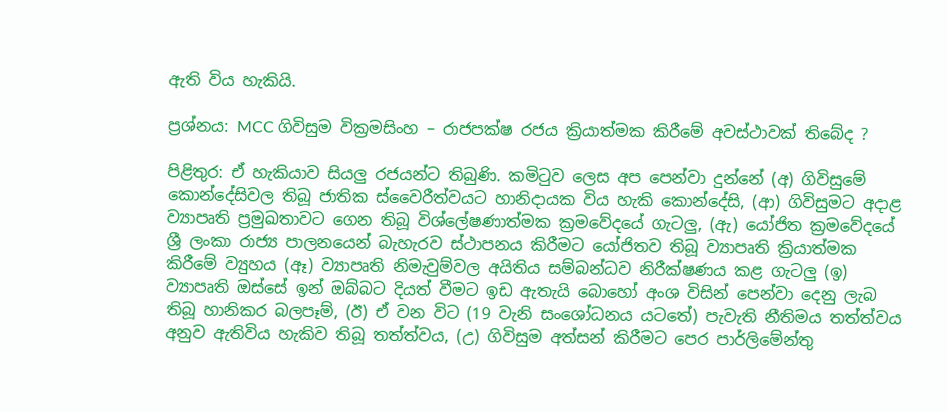ඇති විය හැකියි.

ප්‍රශ්නය: MCC ගිවිසුම වික්‍රමසිංහ – රාජපක්ෂ රජය ක්‍රියාත්මක කිරීමේ අවස්ථාවක් තිබේද ?

පිළිතුර: ඒ හැකියාව සියලු රජයන්ට තිබුණි. කමිටුව ලෙස අප පෙන්වා දුන්නේ (අ) ගිවිසුමේ කොන්දේසිවල තිබූ ජාතික ස්වෛරීත්වයට හානිදායක විය හැකි කොන්දේසි, (ආ) ගිවිසුමට අදාළ ව්‍යාපෘති ප්‍රමුඛතාවට ගෙන තිබූ විශ්ලේෂණාත්මක ක්‍රමවේදයේ ගැටලු, (ඇ) යෝජිත ක්‍රමවේදයේ ශ්‍රී ලංකා රාජ්‍ය පාලනයෙන් බැහැරව ස්ථාපනය කිරීමට යෝජිතව තිබූ ව්‍යාපෘති ක්‍රියාත්මක කිරීමේ ව්‍යුහය (ඈ) ව්‍යාපෘති නිමැවුම්වල අයිතිය සම්බන්ධව නිරීක්ෂණය කළ ගැටලු (ඉ) ව්‍යාපෘති ඔස්සේ ඉන් ඔබ්බට දියත් වීමට ඉඩ ඇතැයි බොහෝ අංශ විසින් පෙන්වා දෙනු ලැබ තිබූ හානිකර බලපෑම්, (ඊ) ඒ වන විට (19 වැනි සංශෝධනය යටතේ) පැවැති නීතිමය තත්ත්වය අනුව ඇතිවිය හැකිව තිබූ තත්ත්වය, (උ) ගිවිසුම අත්සන් කිරීමට පෙර පාර්ලිමේන්තු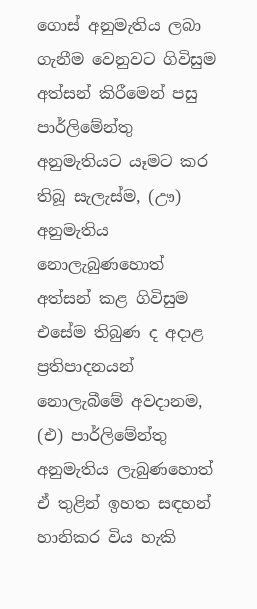ගොස් අනුමැතිය ලබා ගැනීම වෙනුවට ගිවිසුම අත්සන් කිරීමෙන් පසු පාර්ලිමේන්තු අනුමැතියට යෑමට කර තිබූ සැලැස්ම, (ඌ) අනුමැතිය නොලැබුණහොත් අත්සන් කළ ගිවිසුම එසේම තිබුණ ද අදාළ ප්‍රතිපාදනයන් නොලැබීමේ අවදානම, (එ) පාර්ලිමේන්තු අනුමැතිය ලැබුණහොත් ඒ තුළින් ඉහත සඳහන් හානිකර විය හැකි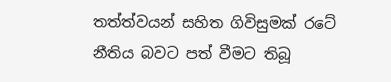තත්ත්වයන් සහිත ගිවිසුමක් රටේ නීතිය බවට පත් වීමට තිබූ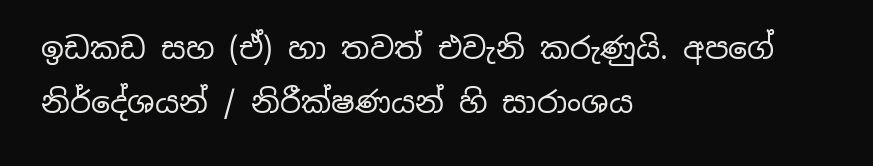ඉඩකඩ සහ (ඒ) හා තවත් එවැනි කරුණුයි. අපගේ නිර්දේශයන් / නිරීක්ෂණයන් හි සාරාංශය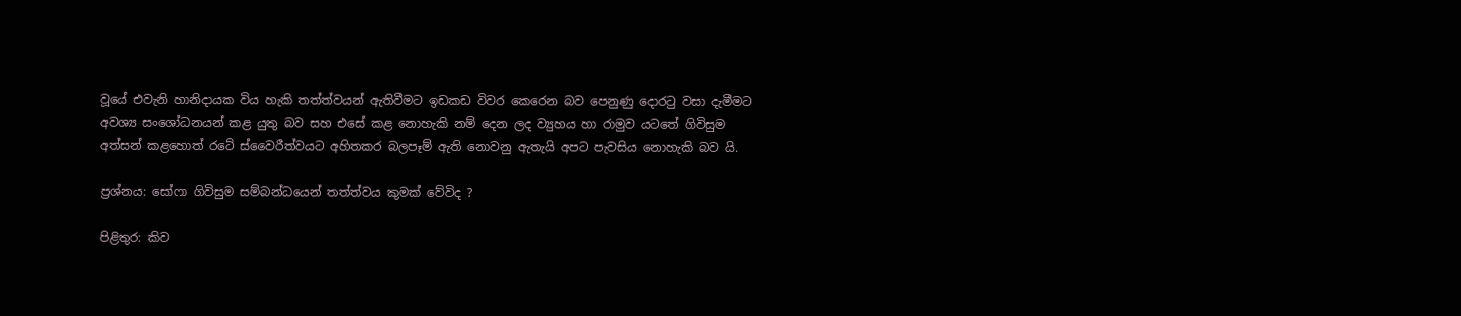වූයේ එවැනි හානිදායක විය හැකි තත්ත්වයන් ඇතිවීමට ඉඩකඩ විවර කෙරෙන බව පෙනුණු දොරටු වසා දැමීමට අවශ්‍ය සංශෝධනයන් කළ යුතු බව සහ එසේ කළ නොහැකි නම් දෙන ලද ව්‍යුහය හා රාමුව යටතේ ගිවිසුම අත්සන් කළහොත් රටේ ස්වෛරීත්වයට අහිතකර බලපෑම් ඇති නොවනු ඇතැයි අපට පැවසිය නොහැකි බව යි.

ප්‍රශ්නය: සෝෆා ගිවිසුම සම්බන්ධයෙන් තත්ත්වය කුමක් වේවිද ?

පිළිතුර: කිව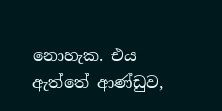නොහැක. එය ඇත්තේ ආණ්ඩුව,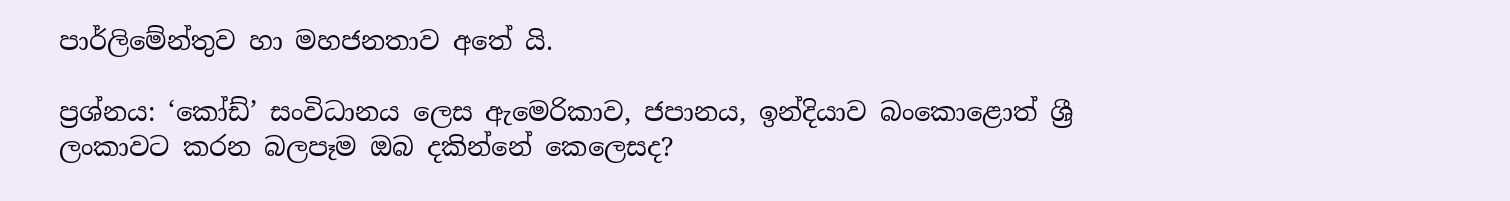පාර්ලිමේන්තුව හා මහජනතාව අතේ යි.

ප්‍රශ්නය: ‘කෝඩ්’ සංවිධානය ලෙස ඇමෙරිකාව, ජපානය, ඉන්දියාව බංකොළොත් ශ්‍රී ලංකාවට කරන බලපෑම ඔබ දකින්නේ කෙලෙසද?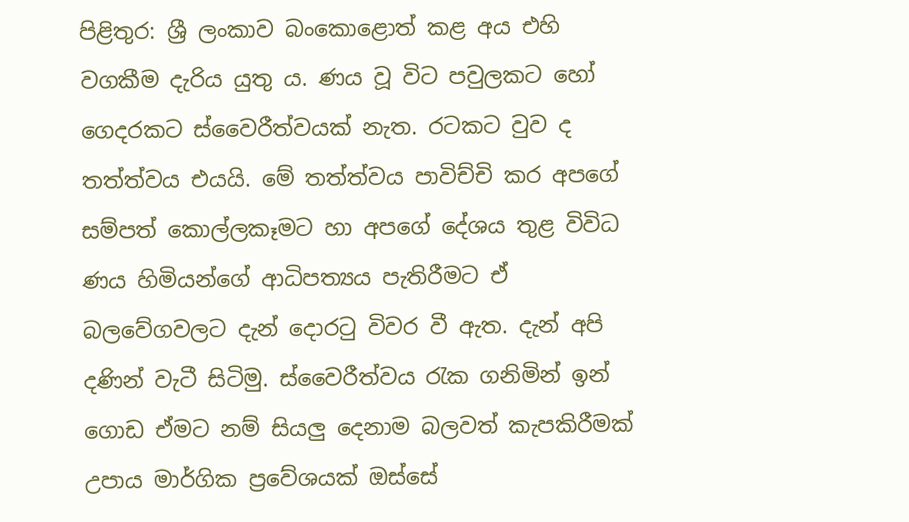පිළිතුර: ශ්‍රී ලංකාව බංකොළොත් කළ අය එහි වගකීම දැරිය යුතු ය. ණය වූ විට පවුලකට හෝ ගෙදරකට ස්වෛරීත්වයක් නැත. රටකට වුව ද තත්ත්වය එයයි. මේ තත්ත්වය පාවිච්චි කර අපගේ සම්පත් කොල්ලකෑමට හා අපගේ දේශය තුළ විවිධ ණය හිමියන්ගේ ආධිපත්‍යය පැතිරීමට ඒ බලවේගවලට දැන් දොරටු විවර වී ඇත. දැන් අපි දණින් වැටී සිටිමු. ස්වෛරීත්වය රැක ගනිමින් ඉන් ගොඩ ඒමට නම් සියලු දෙනාම බලවත් කැපකිරීමක් උපාය මාර්ගික ප්‍රවේශයක් ඔස්සේ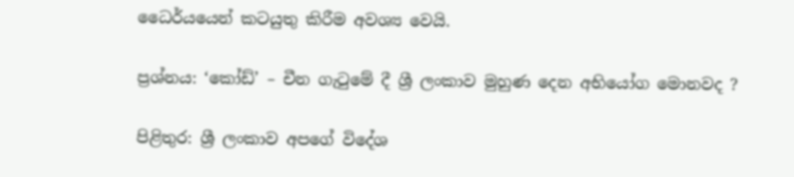ධෛර්යයෙන් කටයුතු කිරීම අවශ්‍ය වෙයි.

ප්‍රශ්නය: ‘කෝඩ්’ – චීන ගැටුමේ දී ශ්‍රී ලංකාව මුහුණ දෙන අභියෝග මොනවද ?

පිළිතුර: ශ්‍රී ලංකාව අපගේ විදේශ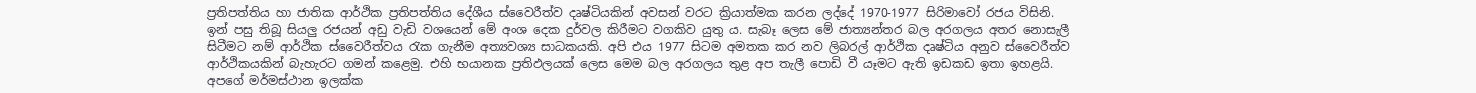ප්‍රතිපත්තිය හා ජාතික ආර්ථික ප්‍රතිපත්තිය දේශීය ස්වෛරීත්ව දෘෂ්ටියකින් අවසන් වරට ක්‍රියාත්මක කරන ලද්දේ 1970-1977 සිරිමාවෝ රජය විසිනි. ඉන් පසු තිබූ සියලු රජයන් අඩු වැඩි වශයෙන් මේ අංශ දෙක දුර්වල කිරීමට වගකිව යුතු ය. සැබෑ ලෙස මේ ජාත්‍යන්තර බල අරගලය අතර නොසැලී සිටීමට නම් ආර්ථික ස්වෛරීත්වය රැක ගැනීම අත්‍යවශ්‍ය සාධකයකි. අපි එය 1977 සිටම අමතක කර නව ලිබරල් ආර්ථික දෘෂ්ටිය අනුව ස්වෛරීත්ව ආර්ථිකයකින් බැහැරට ගමන් කළෙමු. එහි භයානක ප්‍රතිඵලයක් ලෙස මෙම බල අරගලය තුළ අප තැලී පොඩි වී යෑමට ඇති ඉඩකඩ ඉතා ඉහළයි. අපගේ මර්මස්ථාන ඉලක්ක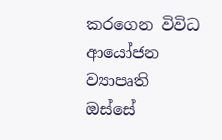කරගෙන විවිධ ආයෝජන ව්‍යාපෘති ඔස්සේ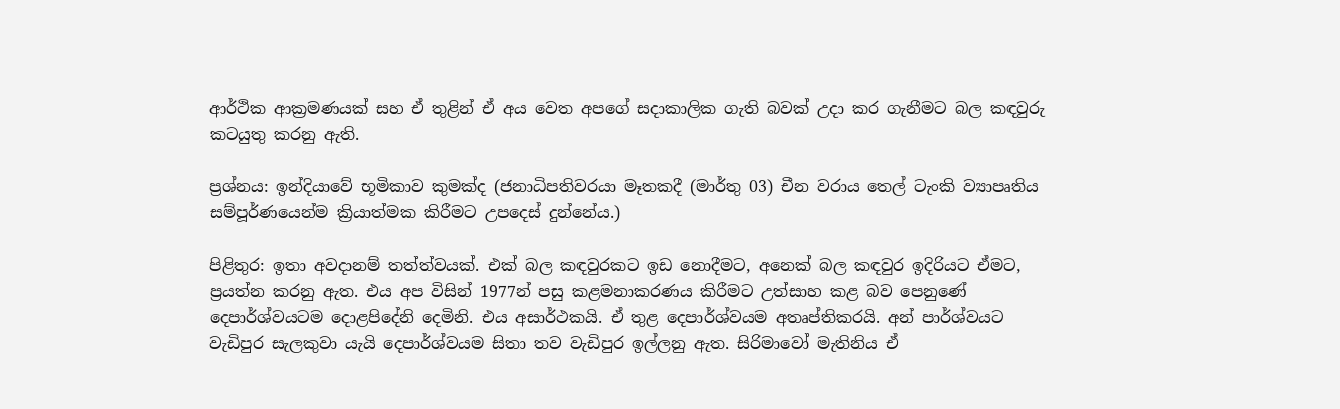ආර්ථික ආක්‍රමණයක් සහ ඒ තුළින් ඒ අය වෙත අපගේ සදාකාලික ගැති බවක් උදා කර ගැනීමට බල කඳවුරු කටයුතු කරනු ඇති.

ප්‍රශ්නය: ඉන්දියාවේ භූමිකාව කුමක්ද (ජනාධිපතිවරයා මෑතකදී (මාර්තු 03) චීන වරාය තෙල් ටැංකි ව්‍යාපෘතිය සම්පූර්ණයෙන්ම ක්‍රියාත්මක කිරීමට උපදෙස් දුන්නේය.)

පිළිතුර: ඉතා අවදානම් තත්ත්වයක්. එක් බල කඳවුරකට ඉඩ නොදීමට, අනෙක් බල කඳවුර ඉදිරියට ඒමට, ප්‍රයත්න කරනු ඇත. එය අප විසින් 1977න් පසු කළමනාකරණය කිරීමට උත්සාහ කළ බව පෙනුණේ දෙපාර්ශ්වයටම දොළපිදේනි දෙමිනි. එය අසාර්ථකයි. ඒ තුළ දෙපාර්ශ්වයම අතෘප්තිකරයි. අන් පාර්ශ්වයට වැඩිපුර සැලකුවා යැයි දෙපාර්ශ්වයම සිතා තව වැඩිපුර ඉල්ලනු ඇත. සිරිමාවෝ මැතිනිය ඒ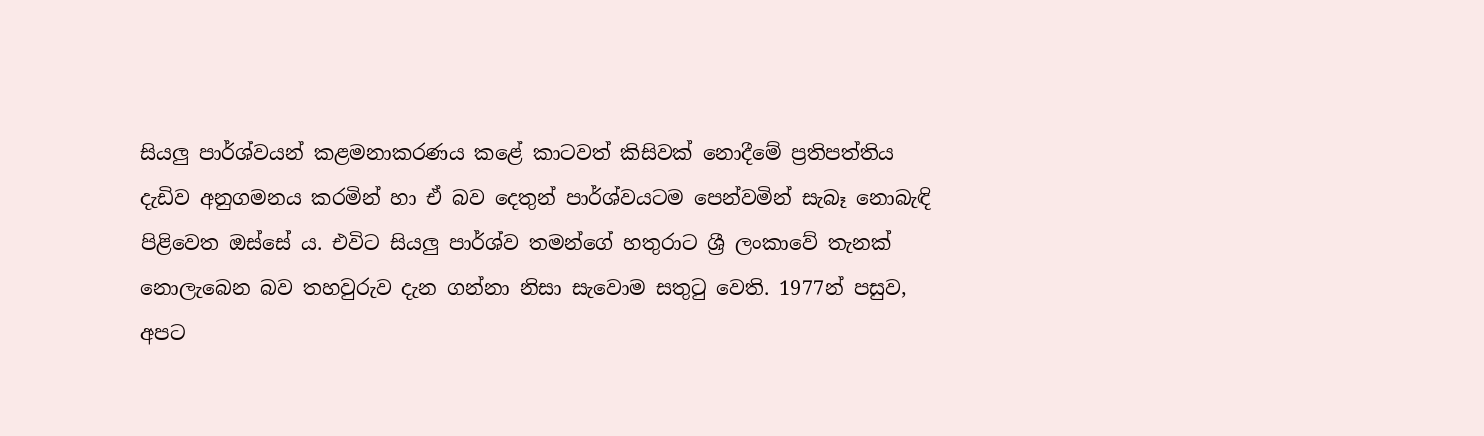සියලු පාර්ශ්වයන් කළමනාකරණය කළේ කාටවත් කිසිවක් නොදීමේ ප්‍රතිපත්තිය දැඩිව අනුගමනය කරමින් හා ඒ බව දෙතුන් පාර්ශ්වයටම පෙන්වමින් සැබෑ නොබැඳි පිළිවෙත ඔස්සේ ය. එවිට සියලු පාර්ශ්ව තමන්ගේ හතුරාට ශ්‍රී ලංකාවේ තැනක් නොලැබෙන බව තහවුරුව දැන ගන්නා නිසා සැවොම සතුටු වෙති. 1977න් පසුව, අපට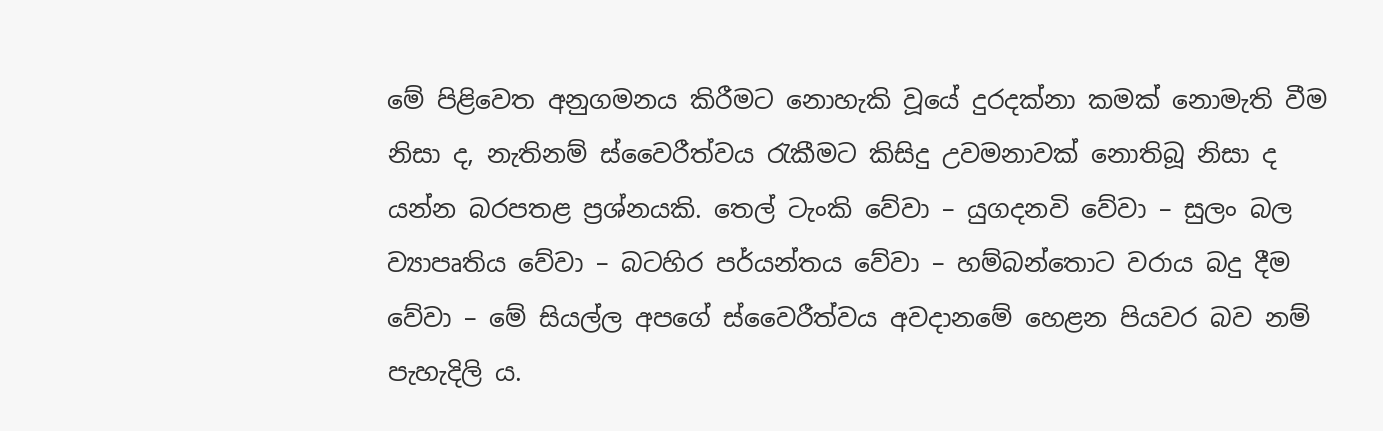මේ පිළිවෙත අනුගමනය කිරීමට නොහැකි වූයේ දුරදක්නා කමක් නොමැති වීම නිසා ද, නැතිනම් ස්වෛරීත්වය රැකීමට කිසිදු උවමනාවක් නොතිබූ නිසා ද යන්න බරපතළ ප්‍රශ්නයකි. තෙල් ටැංකි වේවා – යුගදනවි වේවා – සුලං බල ව්‍යාපෘතිය වේවා – බටහිර පර්යන්තය වේවා – හම්බන්තොට වරාය බදු දීම වේවා – මේ සියල්ල අපගේ ස්වෛරීත්වය අවදානමේ හෙළන පියවර බව නම් පැහැදිලි ය.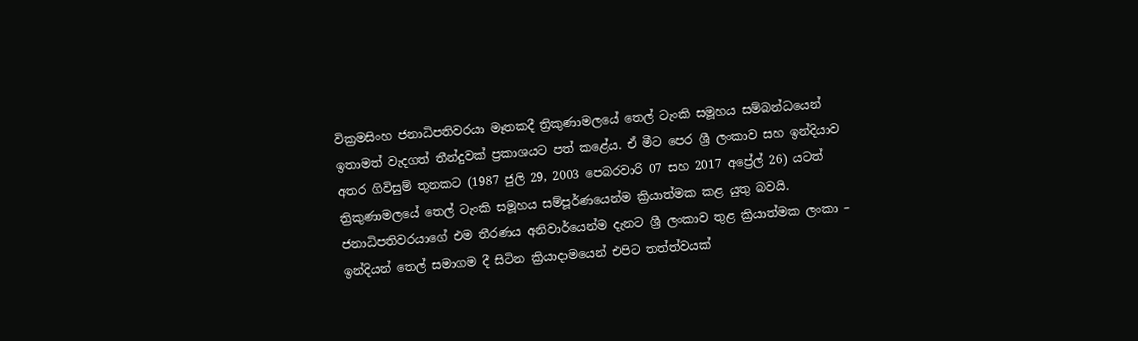වික්‍රමසිංහ ජනාධිපතිවරයා මෑතකදී ත්‍රිකුණාමලයේ තෙල් ටැංකි සමූහය සම්බන්ධයෙන් ඉතාමත් වැදගත් තීන්දුවක් ප්‍රකාශයට පත් කළේය. ඒ මීට පෙර ශ්‍රී ලංකාව සහ ඉන්දියාව අතර ගිවිසුම් තුනකට (1987 ජුලි 29, 2003 පෙබරවාරි 07 සහ 2017 අප්‍රේල් 26) යටත් ත්‍රිකුණාමලයේ තෙල් ටැංකි සමූහය සම්පූර්ණයෙන්ම ක්‍රියාත්මක කළ යුතු බවයි. ජනාධිපතිවරයාගේ එම තීරණය අනිවාර්යෙන්ම දැනට ශ්‍රී ලංකාව තුළ ක්‍රියාත්මක ලංකා – ඉන්දියන් තෙල් සමාගම දී සිටින ක්‍රියාදාමයෙන් එපිට තත්ත්වයක්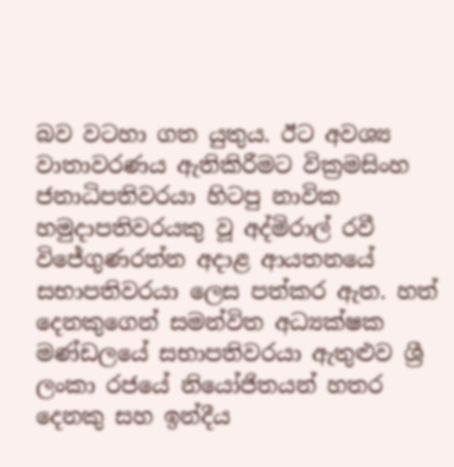බව වටහා ගත යුතුය. ඊට අවශ්‍ය වාතාවරණය ඇතිකිරීමට වික්‍රමසිංහ ජනාධිපතිවරයා හිටපු නාවික හමුදාපතිවරයකු වූ අද්මිරාල් රවී විජේගුණරත්න අදාළ ආයතනයේ සභාපතිවරයා ලෙස පත්කර ඇත. හත් දෙනකුගෙන් සමන්විත අධ්‍යක්ෂක මණ්ඩලයේ සභාපතිවරයා ඇතුළුව ශ්‍රී ලංකා රජයේ නියෝජිතයන් හතර දෙනකු සහ ඉන්දීය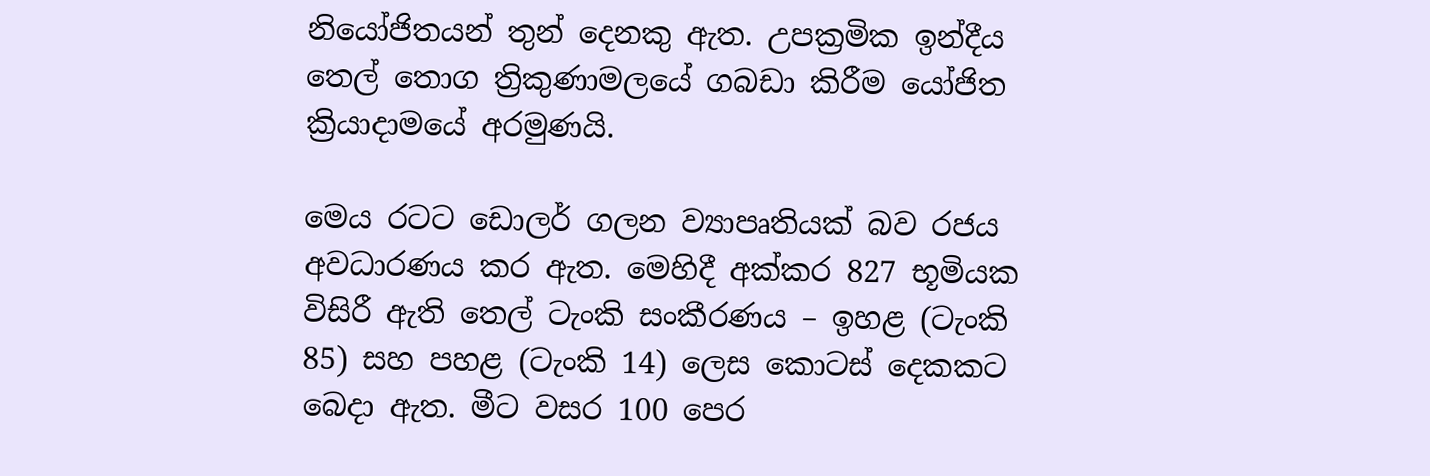නියෝජිතයන් තුන් දෙනකු ඇත. උපක්‍රමික ඉන්දීය තෙල් තොග ත්‍රිකුණාමලයේ ගබඩා කිරීම යෝජිත ක්‍රියාදාමයේ අරමුණයි.

මෙය රටට ඩොලර් ගලන ව්‍යාපෘතියක් බව රජය අවධාරණය කර ඇත. මෙහිදී අක්කර 827 භූමියක විසිරී ඇති තෙල් ටැංකි සංකීරණය – ඉහළ (ටැංකි 85) සහ පහළ (ටැංකි 14) ලෙස කොටස් දෙකකට බෙදා ඇත. මීට වසර 100 පෙර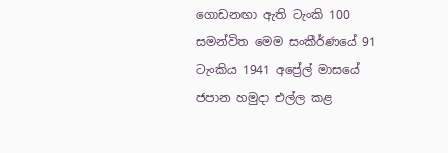ගොඩනඟා ඇති ටැංකි 100 සමන්විත මෙම සංකීර්ණයේ 91 ටැංකිය 1941 අප්‍රේල් මාසයේ ජපාන හමුදා එල්ල කළ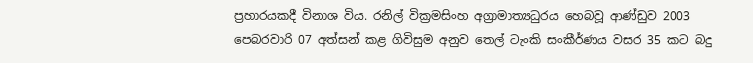ප්‍රහාරයකදී විනාශ විය. රනිල් වික්‍රමසිංහ අග්‍රාමාත්‍යධුරය හෙබවූ ආණ්ඩුව 2003 පෙබරවාරි 07 අත්සන් කළ ගිවිසුම අනුව තෙල් ටැංකි සංකීර්ණය වසර 35 කට බදු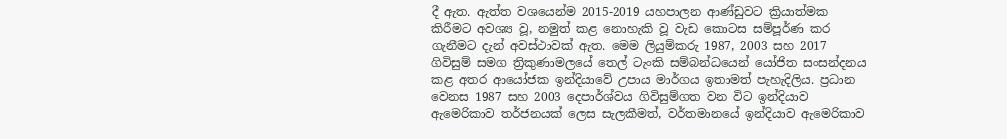දී ඇත. ඇත්ත වශයෙන්ම 2015-2019 යහපාලන ආණ්ඩුවට ක්‍රියාත්මක කිරීමට අවශ්‍ය වූ, නමුත් කළ නොහැකි වූ වැඩ කොටස සම්පූර්ණ කර ගැනීමට දැන් අවස්ථාවක් ඇත. මෙම ලියුම්කරු 1987, 2003 සහ 2017 ගිවිසුම් සමග ත්‍රිකුණාමලයේ තෙල් ටැංකි සම්බන්ධයෙන් යෝජිත සංසන්දනය කළ අතර ආයෝජක ඉන්දියාවේ උපාය මාර්ගය ඉතාමත් පැහැදිලිය. ප්‍රධාන වෙනස 1987 සහ 2003 දෙපාර්ශ්වය ගිවිසුම්ගත වන විට ඉන්දියාව ඇමෙරිකාව තර්ජනයක් ලෙස සැලකීමත්, වර්තමානයේ ඉන්දියාව ඇමෙරිකාව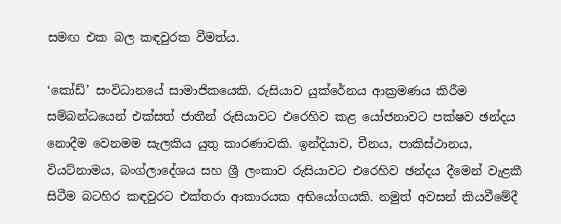සමඟ එක බල කඳවුරක වීමත්ය.

‘කෝඩ්’ සංවිධානයේ සාමාජිකයෙකි. රුසියාව යුක්රේනය ආක්‍රමණය කිරීම සම්බන්ධයෙන් එක්සත් ජාතීන් රුසියාවට එරෙහිව කළ යෝජනාවට පක්ෂව ඡන්දය නොදීම වෙනමම සැලකිය යුතු කාරණාවකි. ඉන්දියාව, චීනය, පාකිස්ථානය, වියට්නාමය, බංග්ලාදේශය සහ ශ්‍රී ලංකාව රුසියාවට එරෙහිව ඡන්දය දීමෙන් වැළකී සිටීම බටහිර කඳවුරට එක්තරා ආකාරයක අභියෝගයකි. නමුත් අවසන් කියවීමේදී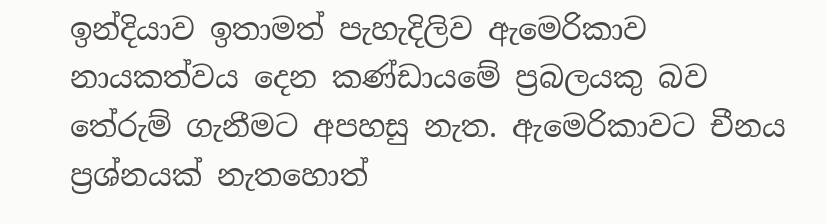ඉන්දියාව ඉතාමත් පැහැදිලිව ඇමෙරිකාව නායකත්වය දෙන කණ්ඩායමේ ප්‍රබලයකු බව තේරුම් ගැනීමට අපහසු නැත. ඇමෙරිකාවට චීනය ප්‍රශ්නයක් නැතහොත්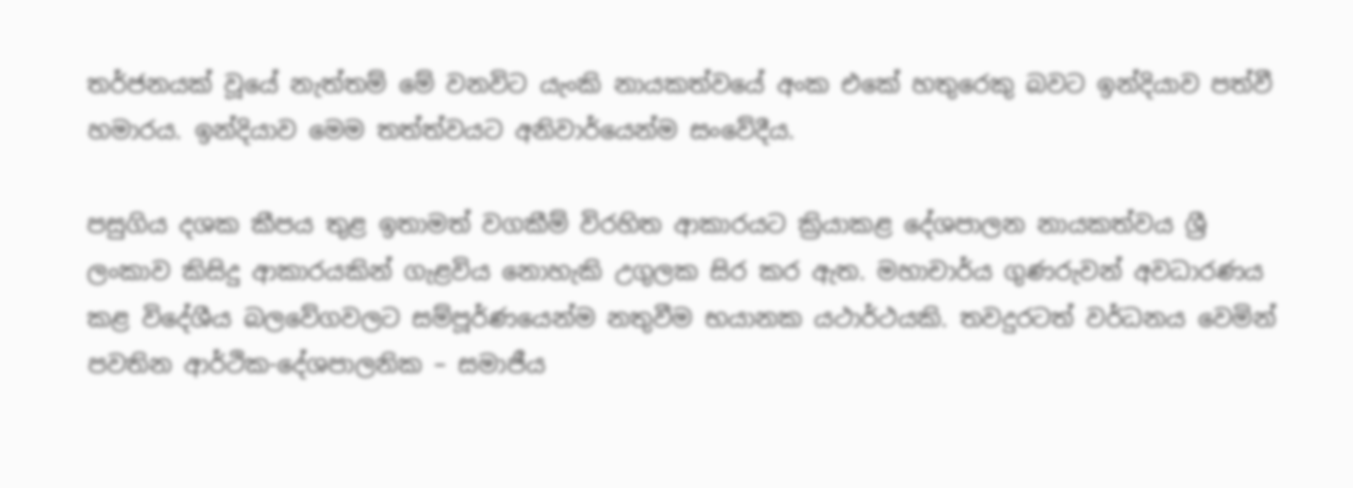තර්ජනයක් වූයේ නැත්තම් මේ වනවිට යැංකි නායකත්වයේ අංක එකේ හතුරෙකු බවට ඉන්දියාව පත්වී හමාරය. ඉන්දියාව මෙම තත්ත්වයට අනිවාර්යෙන්ම සංවේදීය.

පසුගිය දශක කීපය තුළ ඉතාමත් වගකීම් විරහිත ආකාරයට ක්‍රියාකළ දේශපාලන නායකත්වය ශ්‍රී ලංකාව කිසිදු ආකාරයකින් ගැළවිය නොහැකි උගුලක සිර කර ඇත. මහාචාර්ය ගුණරුවන් අවධාරණය කළ විදේශීය බලවේගවලට සම්පූර්ණයෙන්ම නතුවීම භයානක යථාර්ථයකි. තවදුරටත් වර්ධනය වෙමින් පවතින ආර්ථික-දේශපාලනික – සමාජීය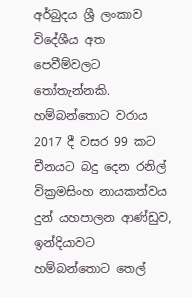අර්බුදය ශ්‍රී ලංකාව විදේශීය අත පෙවීම්වලට තෝතැන්නකි. හම්බන්තොට වරාය 2017 දී වසර 99 කට චීනයට බදු දෙන රනිල් වික්‍රමසිංහ නායකත්වය දුන් යහපාලන ආණ්ඩුව, ඉන්දියාවට හම්බන්තොට තෙල්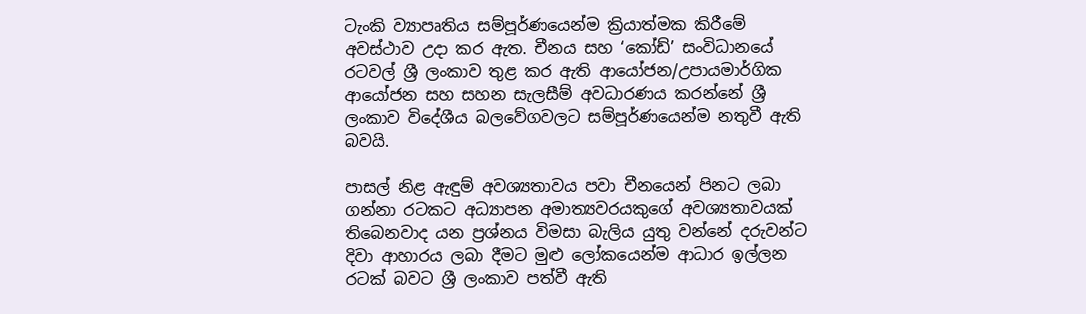ටැංකි ව්‍යාපෘතිය සම්පූර්ණයෙන්ම ක්‍රියාත්මක කිරීමේ අවස්ථාව උදා කර ඇත. චීනය සහ ‘කෝඩ්’ සංවිධානයේ රටවල් ශ්‍රී ලංකාව තුළ කර ඇති ආයෝජන/උපායමාර්ගික ආයෝජන සහ සහන සැලසීම් අවධාරණය කරන්නේ ශ්‍රී ලංකාව විදේශීය බලවේගවලට සම්පූර්ණයෙන්ම නතුවී ඇති බවයි.

පාසල් නිළ ඇඳුම් අවශ්‍යතාවය පවා චීනයෙන් පිනට ලබා ගන්නා රටකට අධ්‍යාපන අමාත්‍යවරයකුගේ අවශ්‍යතාවයක් තිබෙනවාද යන ප්‍රශ්නය විමසා බැලිය යුතු වන්නේ දරුවන්ට දිවා ආහාරය ලබා දීමට මුළු ලෝකයෙන්ම ආධාර ඉල්ලන රටක් බවට ශ්‍රී ලංකාව පත්වී ඇති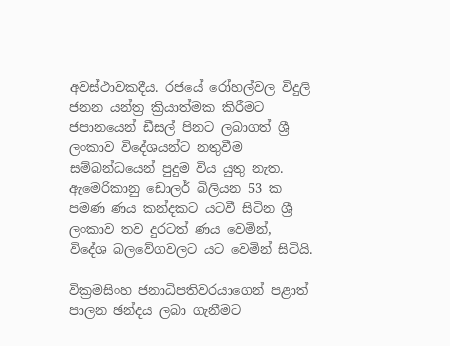අවස්ථාවකදීය. රජයේ රෝහල්වල විදුලි ජනන යන්ත්‍ර ක්‍රියාත්මක කිරීමට ජපානයෙන් ඩීසල් පිනට ලබාගත් ශ්‍රී ලංකාව විදේශයන්ට නතුවීම සම්බන්ධයෙන් පුදුම විය යුතු නැත. ඇමෙරිකානු ඩොලර් බිලියන 53 ක පමණ ණය කන්දකට යටවී සිටින ශ්‍රී ලංකාව තව දුරටත් ණය වෙමින්, විදේශ බලවේගවලට යට වෙමින් සිටියි.

වික්‍රමසිංහ ජනාධිපතිවරයාගෙන් පළාත් පාලන ඡන්දය ලබා ගැනීමට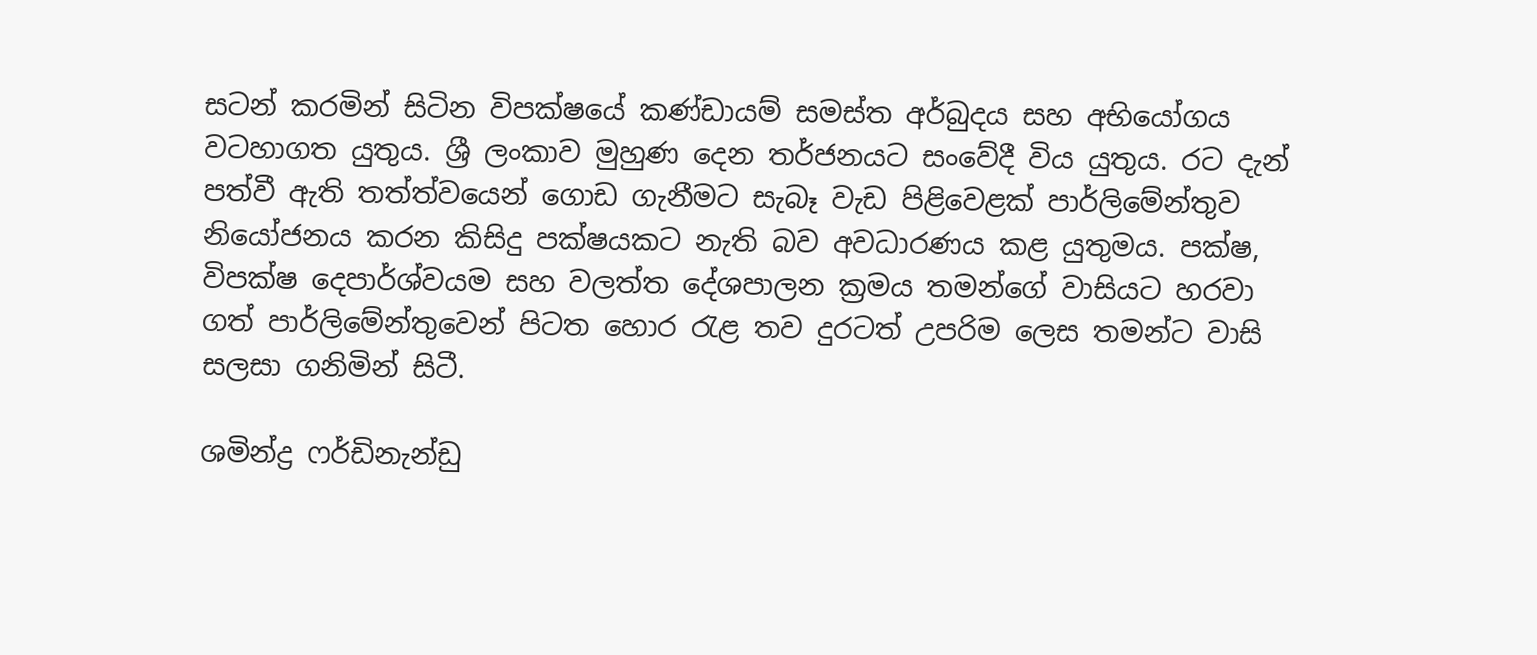සටන් කරමින් සිටින විපක්ෂයේ කණ්ඩායම් සමස්ත අර්බුදය සහ අභියෝගය වටහාගත යුතුය. ශ්‍රී ලංකාව මුහුණ දෙන තර්ජනයට සංවේදී විය යුතුය. රට දැන් පත්වී ඇති තත්ත්වයෙන් ගොඩ ගැනීමට සැබෑ වැඩ පිළිවෙළක් පාර්ලිමේන්තුව නියෝජනය කරන කිසිදු පක්ෂයකට නැති බව අවධාරණය කළ යුතුමය. පක්ෂ, විපක්ෂ දෙපාර්ශ්වයම සහ වලත්ත දේශපාලන ක්‍රමය තමන්ගේ වාසියට හරවා ගත් පාර්ලිමේන්තුවෙන් පිටත හොර රැළ තව දුරටත් උපරිම ලෙස තමන්ට වාසි සලසා ගනිමින් සිටී.

ශමින්ද්‍ර ෆර්ඩිනැන්ඩු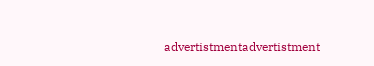advertistmentadvertistment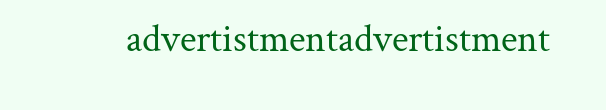advertistmentadvertistment